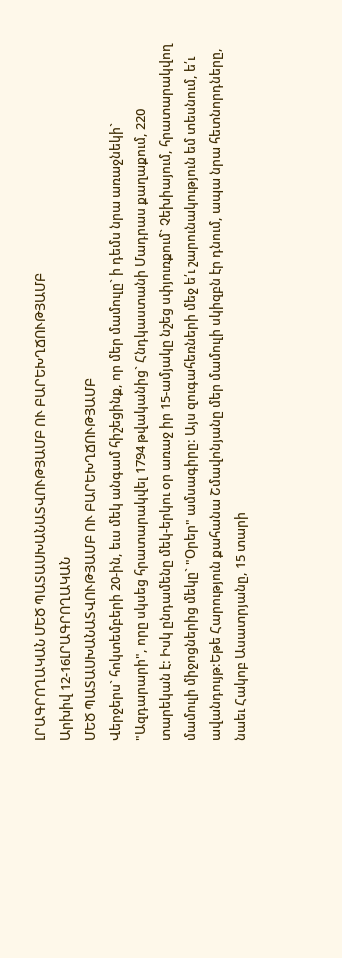ԼՐԱԳՐՈՂԱԿԱՆ ՄԵԾ ՊԱՏԱՍԽԱՆԱՏՎՈՒԹՅԱՄԲ ՈՒ ԲԱՐԵԽՂՃՈՒԹՅԱՄԲ
Արխիվ 12-16ԼՐԱԳՐՈՂԱԿԱՆ
ՄԵԾ ՊԱՏԱՍԽԱՆԱՏՎՈՒԹՅԱՄԲ ՈՒ ԲԱՐԵԽՂՃՈՒԹՅԱՄԲ
Վերջերս` հոկտեմբերի 20-ին, եւս մեկ անգամ հիշեցինք, որ մեր մամուլը` ի դեմս նրա առաջնեկի` "Ազդարարի", որը սկսեց հրատարակվել 1794 թվականից` Հնդկաստանի Մադրաս քաղաքում, 220 տարեկան է: Իսկ ընդամենը մեկ-երկու օր առաջ իր 15-ամյակը նշեց սփյուռքում` Չեխիայում, հրատարակվող մամուլի միջոցներից մեկը` "Օրեր" ամսագիրը: Այս զուգահեռների մեջ ե՛ւ շարունակություն եմ տեսնում, ե՛ւ ավանդույթ:Եթե Հարություն քահանա Շմավոնյանը մեր մամուլի սկիզբն էր դնում, ապա նրա հետնորդները, նաեւ Հակոբ Ասատրյանը, 15 տարի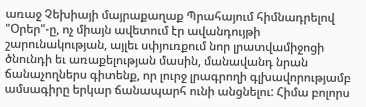առաջ Չեխիայի մայրաքաղաք Պրահայում հիմնադրելով "Օրեր"-ը, ոչ միայն ավետում էր ավանդույթի շարունակության, այլեւ սփյուռքում նոր լրատվամիջոցի ծնունդի եւ առաքելության մասին, մանավանդ նրան ճանաչողներս գիտենք, որ լուրջ լրագրողի գլխավորությամբ ամսագիրը երկար ճանապարհ ունի անցնելու: Հիմա բոլորս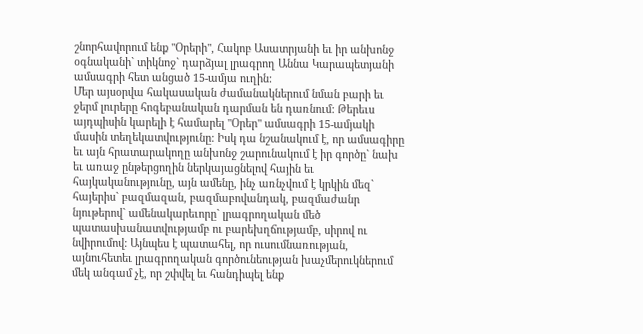շնորհավորում ենք "Օրերի", Հակոբ Ասատրյանի եւ իր անխոնջ օգնականի` տիկնոջ` դարձյալ լրագրող Աննա Կարապետյանի ամսագրի հետ անցած 15-ամյա ուղին:
Մեր այսօրվա հակասական ժամանակներում նման բարի եւ ջերմ լուրերը հոգեբանական դարման են դառնում: Թերեւս այդպիսին կարելի է համարել "Օրեր" ամսագրի 15-ամյակի մասին տեղեկատվությունը: Իսկ դա նշանակում է, որ ամսագիրը եւ այն հրատարակողը անխոնջ շարունակում է իր գործը` նախ եւ առաջ ընթերցողին ներկայացնելով հային եւ հայկականությունը, այն ամենը, ինչ առնչվում է կրկին մեզ` հայերիս` բազմազան, բազմաբովանդակ, բազմաժանր նյութերով` ամենակարեւորը` լրագրողական մեծ պատասխանատվությամբ ու բարեխղճությամբ, սիրով ու նվիրումով: Այնպես է պատահել, որ ուսումնառության, այնուհետեւ լրագրողական գործունեության խաչմերուկներում մեկ անգամ չէ, որ շփվել եւ հանդիպել ենք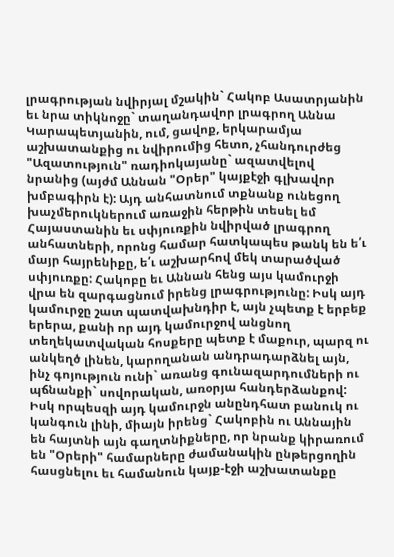լրագրության նվիրյալ մշակին` Հակոբ Ասատրյանին եւ նրա տիկնոջը` տաղանդավոր լրագրող Աննա Կարապետյանին, ում, ցավոք, երկարամյա աշխատանքից ու նվիրումից հետո, չհանդուրժեց "Ազատություն" ռադիոկայանը` ազատվելով նրանից (այժմ Աննան "Օրեր" կայքէջի գլխավոր խմբագիրն է): Այդ անհատնում տքնանք ունեցող խաչմերուկներում առաջին հերթին տեսել եմ Հայաստանին եւ սփյուռքին նվիրված լրագրող անհատների, որոնց համար հատկապես թանկ են ե՛ւ մայր հայրենիքը, ե՛ւ աշխարհով մեկ տարածված սփյուռքը: Հակոբը եւ Աննան հենց այս կամուրջի վրա են զարգացնում իրենց լրագրությունը: Իսկ այդ կամուրջը շատ պատվախնդիր է, այն չպետք է երբեք երերա, քանի որ այդ կամուրջով անցնող տեղեկատվական հոսքերը պետք է մաքուր, պարզ ու անկեղծ լինեն, կարողանան անդրադարձնել այն, ինչ գոյություն ունի` առանց գունազարդումների ու պճնանքի` սովորական, առօրյա հանդերձանքով: Իսկ որպեսզի այդ կամուրջն անընդհատ բանուկ ու կանգուն լինի, միայն իրենց` Հակոբին ու Աննային են հայտնի այն գաղտնիքները, որ նրանք կիրառում են "Օրերի" համարները ժամանակին ընթերցողին հասցնելու եւ համանուն կայք-էջի աշխատանքը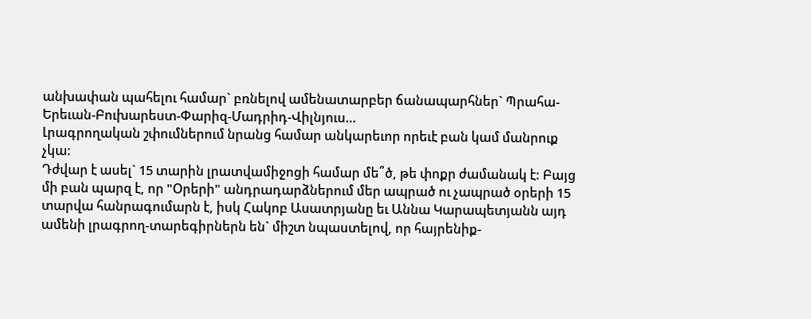անխափան պահելու համար` բռնելով ամենատարբեր ճանապարհներ` Պրահա-Երեւան-Բուխարեստ-Փարիզ-Մադրիդ-Վիլնյուս…
Լրագրողական շփումներում նրանց համար անկարեւոր որեւէ բան կամ մանրուք չկա:
Դժվար է ասել` 15 տարին լրատվամիջոցի համար մե՞ծ, թե փոքր ժամանակ է: Բայց մի բան պարզ է, որ "Օրերի" անդրադարձներում մեր ապրած ու չապրած օրերի 15 տարվա հանրագումարն է, իսկ Հակոբ Ասատրյանը եւ Աննա Կարապետյանն այդ ամենի լրագրող-տարեգիրներն են` միշտ նպաստելով, որ հայրենիք-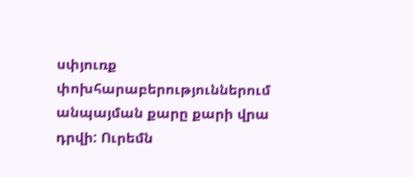սփյուռք փոխհարաբերություններում անպայման քարը քարի վրա դրվի: Ուրեմն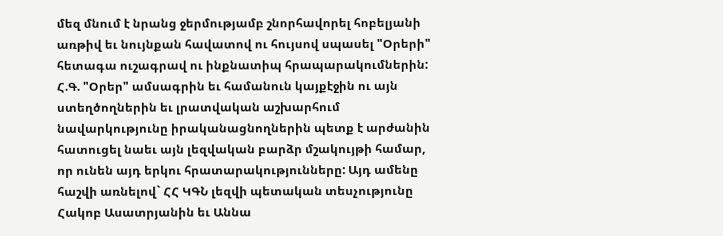մեզ մնում է նրանց ջերմությամբ շնորհավորել հոբելյանի առթիվ եւ նույնքան հավատով ու հույսով սպասել "Օրերի" հետագա ուշագրավ ու ինքնատիպ հրապարակումներին:
Հ.Գ. "Օրեր" ամսագրին եւ համանուն կայքէջին ու այն ստեղծողներին եւ լրատվական աշխարհում նավարկությունը իրականացնողներին պետք է արժանին հատուցել նաեւ այն լեզվական բարձր մշակույթի համար, որ ունեն այդ երկու հրատարակությունները: Այդ ամենը հաշվի առնելով` ՀՀ ԿԳՆ լեզվի պետական տեսչությունը Հակոբ Ասատրյանին եւ Աննա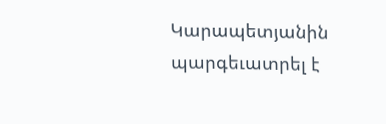Կարապետյանին պարգեւատրել է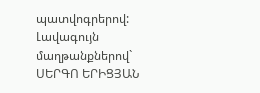պատվոգրերով:
Լավագույն մաղթանքներով`
ՍԵՐԳՈ ԵՐԻՑՅԱՆ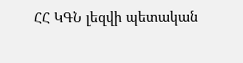ՀՀ ԿԳՆ լեզվի պետական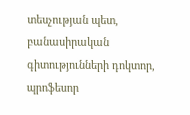տեսչության պետ,
բանասիրական գիտությունների դոկտոր,
պրոֆեսոր